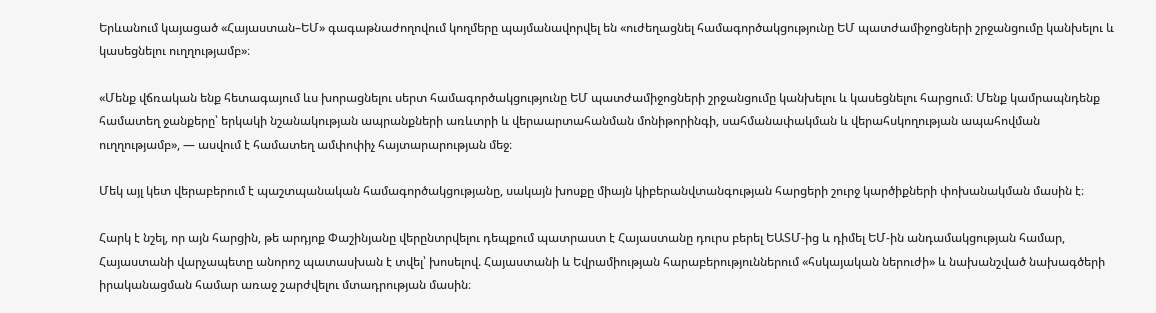Երևանում կայացած «Հայաստան–ԵՄ» գագաթնաժողովում կողմերը պայմանավորվել են «ուժեղացնել համագործակցությունը ԵՄ պատժամիջոցների շրջանցումը կանխելու և կասեցնելու ուղղությամբ»։

«Մենք վճռական ենք հետագայում ևս խորացնելու սերտ համագործակցությունը ԵՄ պատժամիջոցների շրջանցումը կանխելու և կասեցնելու հարցում։ Մենք կամրապնդենք համատեղ ջանքերը՝ երկակի նշանակության ապրանքների առևտրի և վերաարտահանման մոնիթորինգի, սահմանափակման և վերահսկողության ապահովման ուղղությամբ», — ասվում է համատեղ ամփոփիչ հայտարարության մեջ։

Մեկ այլ կետ վերաբերում է պաշտպանական համագործակցությանը, սակայն խոսքը միայն կիբերանվտանգության հարցերի շուրջ կարծիքների փոխանակման մասին է։

Հարկ է նշել, որ այն հարցին, թե արդյոք Փաշինյանը վերընտրվելու դեպքում պատրաստ է Հայաստանը դուրս բերել ԵԱՏՄ-ից և դիմել ԵՄ-ին անդամակցության համար, Հայաստանի վարչապետը անորոշ պատասխան է տվել՝ խոսելով. Հայաստանի և Եվրամիության հարաբերություններում «հսկայական ներուժի» և նախանշված նախագծերի իրականացման համար առաջ շարժվելու մտադրության մասին։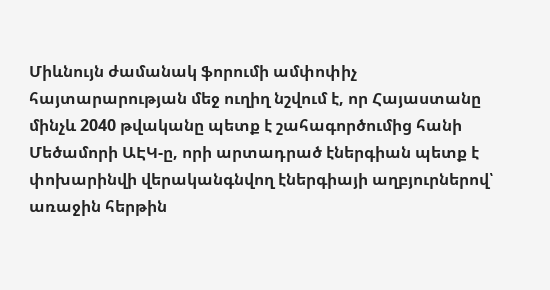Միևնույն ժամանակ ֆորումի ամփոփիչ հայտարարության մեջ ուղիղ նշվում է, որ Հայաստանը մինչև 2040 թվականը պետք է շահագործումից հանի Մեծամորի ԱԷԿ-ը, որի արտադրած էներգիան պետք է փոխարինվի վերականգնվող էներգիայի աղբյուրներով՝ առաջին հերթին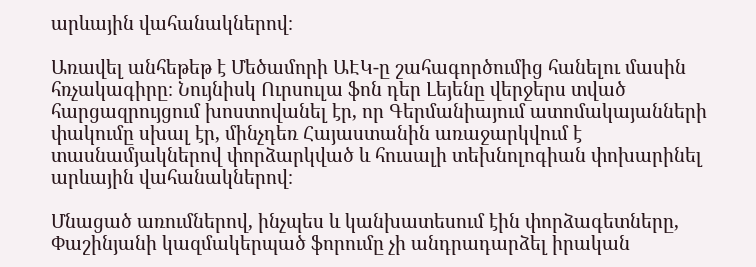արևային վահանակներով։

Առավել անհեթեթ է Մեծամորի ԱԷԿ-ը շահագործումից հանելու մասին հռչակագիրը։ Նույնիսկ Ուրսուլա ֆոն դեր Լեյենը վերջերս տված հարցազրույցում խոստովանել էր, որ Գերմանիայում ատոմակայանների փակումը սխալ էր, մինչդեռ Հայաստանին առաջարկվում է տասնամյակներով փորձարկված և հուսալի տեխնոլոգիան փոխարինել արևային վահանակներով։

Մնացած առումներով, ինչպես և կանխատեսում էին փորձագետները, Փաշինյանի կազմակերպած ֆորումը չի անդրադարձել իրական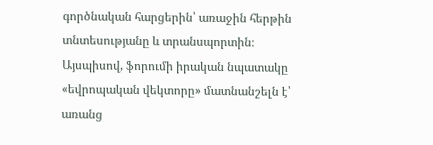գործնական հարցերին՝ առաջին հերթին տնտեսությանը և տրանսպորտին։ Այսպիսով, ֆորումի իրական նպատակը «եվրոպական վեկտորը» մատնանշելն է՝ առանց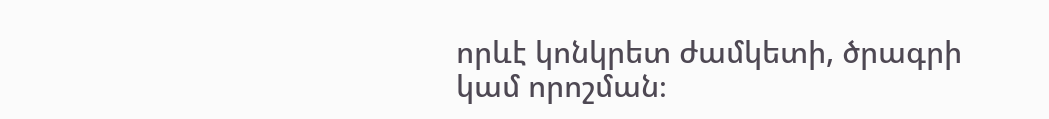որևէ կոնկրետ ժամկետի, ծրագրի կամ որոշման։